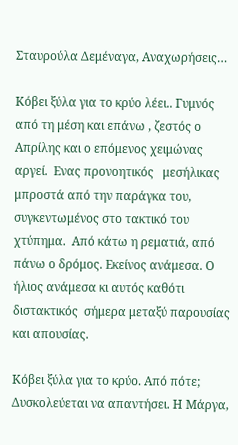Σταυρούλα Δεμέναγα, Αναχωρήσεις…

Κόβει ξύλα για το κρύο λέει.. Γυμνός από τη μέση και επάνω , ζεστός ο Απρίλης και ο επόμενος χειμώνας  αργεί.  Ενας προνοητικός   μεσήλικας μπροστά από την παράγκα του, συγκεντωμένος στο τακτικό του χτύπημα.  Από κάτω η ρεματιά, από πάνω ο δρόμος. Εκείνος ανάμεσα. Ο ήλιος ανάμεσα κι αυτός καθότι διστακτικός  σήμερα μεταξύ παρουσίας και απουσίας.

Κόβει ξύλα για το κρύο. Από πότε; Δυσκολεύεται να απαντήσει. Η Μάργα,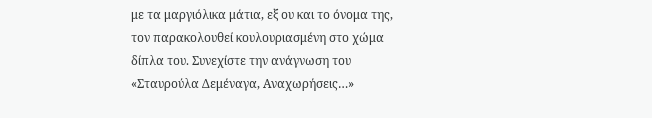με τα μαργιόλικα μάτια, εξ ου και το όνομα της, τον παρακολουθεί κουλουριασμένη στο χώμα δίπλα του. Συνεχίστε την ανάγνωση του «Σταυρούλα Δεμέναγα, Αναχωρήσεις…»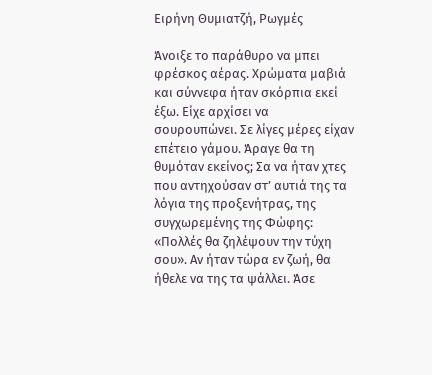Ειρήνη Θυμιατζή, Ρωγμές

Άνοιξε το παράθυρο να μπει φρέσκος αέρας. Χρώματα μαβιά και σύννεφα ήταν σκόρπια εκεί έξω. Είχε αρχίσει να σουρουπώνει. Σε λίγες μέρες είχαν επέτειο γάμου. Άραγε θα τη θυμόταν εκείνος; Σα να ήταν χτες που αντηχούσαν στ’ αυτιά της τα λόγια της προξενήτρας, της συγχωρεμένης της Φώφης: «Πολλές θα ζηλέψουν την τύχη σου». Αν ήταν τώρα εν ζωή, θα ήθελε να της τα ψάλλει. Άσε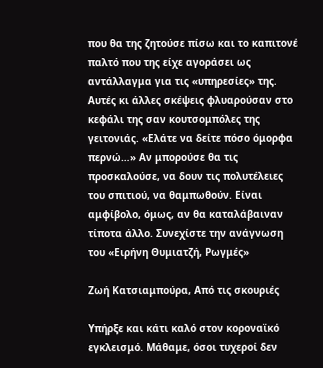που θα της ζητούσε πίσω και το καπιτονέ παλτό που της είχε αγοράσει ως αντάλλαγμα για τις «υπηρεσίες» της. Αυτές κι άλλες σκέψεις φλυαρούσαν στο κεφάλι της σαν κουτσομπόλες της γειτονιάς. «Ελάτε να δείτε πόσο όμορφα περνώ…» Αν μπορούσε θα τις προσκαλούσε, να δουν τις πολυτέλειες του σπιτιού, να θαμπωθούν. Είναι αμφίβολο, όμως, αν θα καταλάβαιναν τίποτα άλλο. Συνεχίστε την ανάγνωση του «Ειρήνη Θυμιατζή, Ρωγμές»

Ζωή Κατσιαμπούρα, Από τις σκουριές

Υπήρξε και κάτι καλό στον κοροναϊκό εγκλεισμό. Μάθαμε, όσοι τυχεροί δεν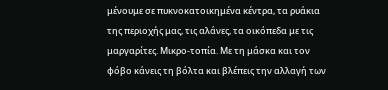μένουμε σε πυκνοκατοικημένα κέντρα, τα ρυάκια της περιοχής μας, τις αλάνες, τα οικόπεδα με τις μαργαρίτες. Μικρο-τοπία. Με τη μάσκα και τον φόβο κάνεις τη βόλτα και βλέπεις την αλλαγή των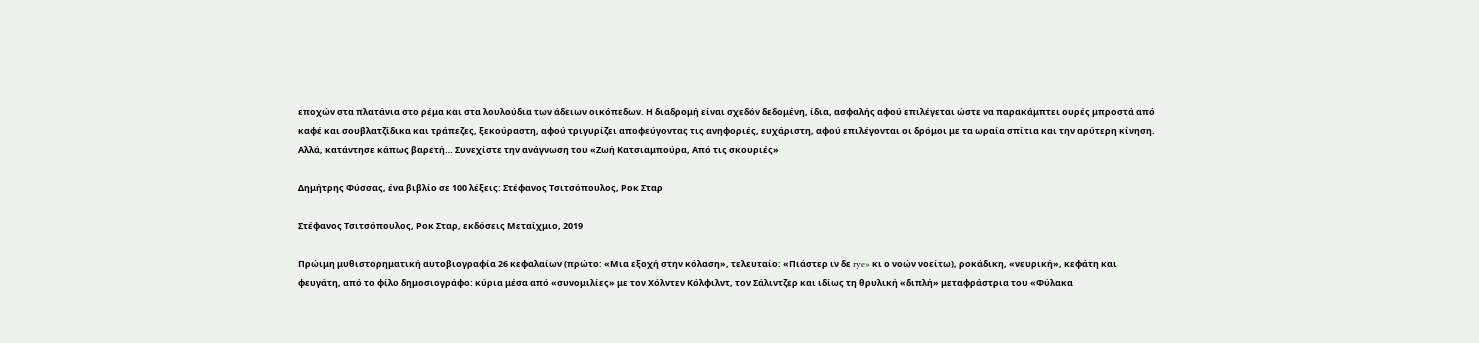εποχών στα πλατάνια στο ρέμα και στα λουλούδια των άδειων οικόπεδων. Η διαδρομή είναι σχεδόν δεδομένη, ίδια, ασφαλής αφού επιλέγεται ώστε να παρακάμπτει ουρές μπροστά από καφέ και σουβλατζίδικα και τράπεζες, ξεκούραστη, αφού τριγυρίζει αποφεύγοντας τις ανηφοριές, ευχάριστη, αφού επιλέγονται οι δρόμοι με τα ωραία σπίτια και την αρύτερη κίνηση. Αλλά, κατάντησε κάπως βαρετή… Συνεχίστε την ανάγνωση του «Ζωή Κατσιαμπούρα, Από τις σκουριές»

Δημήτρης Φύσσας, ένα βιβλίο σε 100 λέξεις: Στέφανος Τσιτσόπουλος, Ροκ Σταρ

Στέφανος Τσιτσόπουλος, Ροκ Σταρ, εκδόσεις Μεταίχμιο, 2019

Πρώιμη μυθιστορηματική αυτοβιογραφία 26 κεφαλαίων (πρώτο: «Μια εξοχή στην κόλαση», τελευταίο: «Πιάστερ ιν δε rye» κι ο νοών νοείτω), ροκάδικη, «νευρική», κεφάτη και φευγάτη, από το φίλο δημοσιογράφο: κύρια μέσα από «συνομιλίες» με τον Χόλντεν Κόλφιλντ, τον Σάλιντζερ και ιδίως τη θρυλική «διπλή» μεταφράστρια του «Φύλακα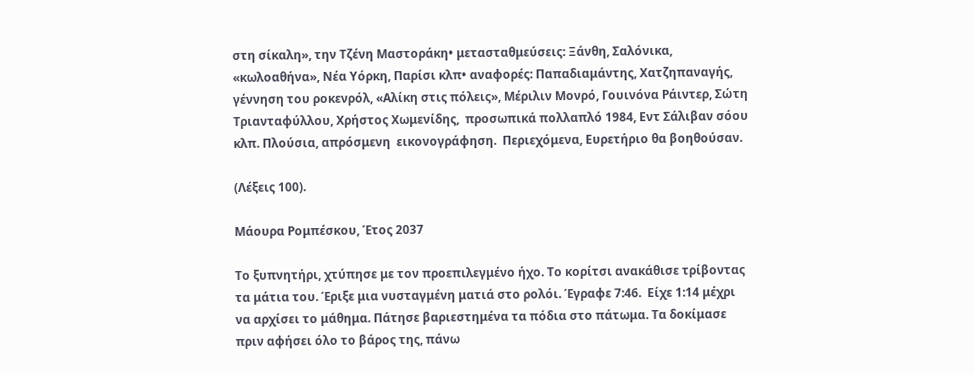στη σίκαλη», την Τζένη Μαστοράκη• μετασταθμεύσεις: Ξάνθη, Σαλόνικα, «κωλοαθήνα», Νέα Υόρκη, Παρίσι κλπ• αναφορές: Παπαδιαμάντης, Χατζηπαναγής, γέννηση του ροκενρόλ, «Αλίκη στις πόλεις», Μέριλιν Μονρό, Γουινόνα Ράιντερ, Σώτη Τριανταφύλλου, Χρήστος Χωμενίδης,  προσωπικά πολλαπλό 1984, Εντ Σάλιβαν σόου κλπ. Πλούσια, απρόσμενη  εικονογράφηση.  Περιεχόμενα, Ευρετήριο θα βοηθούσαν.

(Λέξεις 100).

Μάουρα Ρομπέσκου, Έτος 2037

Το ξυπνητήρι, χτύπησε με τον προεπιλεγμένο ήχο. Το κορίτσι ανακάθισε τρίβοντας τα μάτια του. Έριξε μια νυσταγμένη ματιά στο ρολόι. Έγραφε 7:46.  Είχε 1:14 μέχρι να αρχίσει το μάθημα. Πάτησε βαριεστημένα τα πόδια στο πάτωμα. Τα δοκίμασε πριν αφήσει όλο το βάρος της, πάνω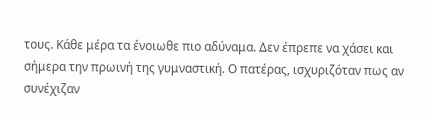τους. Κάθε μέρα τα ένοιωθε πιο αδύναμα. Δεν έπρεπε να χάσει και σήμερα την πρωινή της γυμναστική. Ο πατέρας, ισχυριζόταν πως αν συνέχιζαν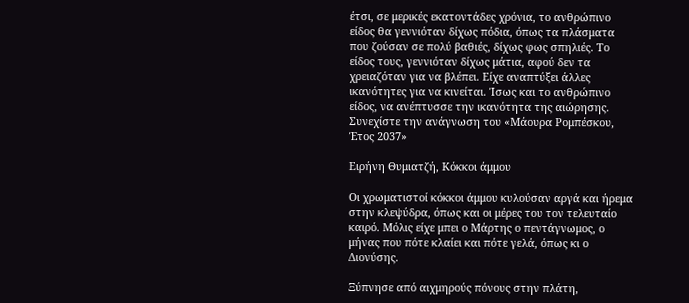έτσι, σε μερικές εκατοντάδες χρόνια, το ανθρώπινο είδος θα γεννιόταν δίχως πόδια, όπως τα πλάσματα που ζούσαν σε πολύ βαθιές, δίχως φως σπηλιές. Το είδος τους, γεννιόταν δίχως μάτια, αφού δεν τα χρειαζόταν για να βλέπει. Είχε αναπτύξει άλλες ικανότητες για να κινείται. Ίσως και το ανθρώπινο είδος, να ανέπτυσσε την ικανότητα της αιώρησης. Συνεχίστε την ανάγνωση του «Μάουρα Ρομπέσκου, Έτος 2037»

Ειρήνη Θυμιατζή, Κόκκοι άμμου

Οι χρωματιστοί κόκκοι άμμου κυλούσαν αργά και ήρεμα στην κλεψύδρα, όπως και οι μέρες του τον τελευταίο καιρό. Μόλις είχε μπει ο Μάρτης ο πεντάγνωμος, ο μήνας που πότε κλαίει και πότε γελά, όπως κι ο Διονύσης.

Ξύπνησε από αιχμηρούς πόνους στην πλάτη,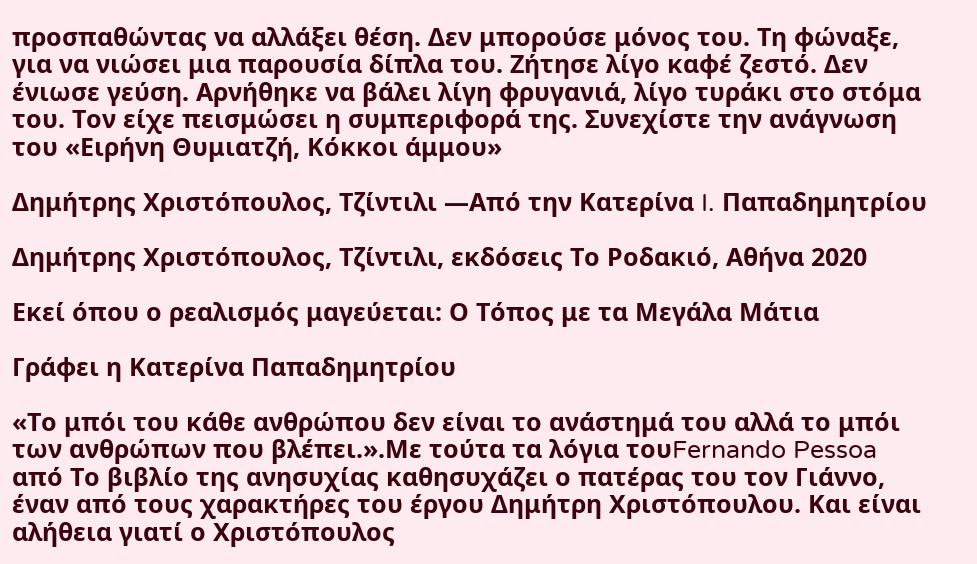προσπαθώντας να αλλάξει θέση. Δεν μπορούσε μόνος του. Τη φώναξε, για να νιώσει μια παρουσία δίπλα του. Ζήτησε λίγο καφέ ζεστό. Δεν ένιωσε γεύση. Αρνήθηκε να βάλει λίγη φρυγανιά, λίγο τυράκι στο στόμα του. Τον είχε πεισμώσει η συμπεριφορά της. Συνεχίστε την ανάγνωση του «Ειρήνη Θυμιατζή, Κόκκοι άμμου»

Δημήτρης Χριστόπουλος, Τζίντιλι ―Από την Κατερίνα I. Παπαδημητρίου

Δημήτρης Χριστόπουλος, Τζίντιλι, εκδόσεις Το Ροδακιό, Αθήνα 2020

Εκεί όπου ο ρεαλισμός μαγεύεται: Ο Τόπος με τα Μεγάλα Μάτια

Γράφει η Κατερίνα Παπαδημητρίου

«Το μπόι του κάθε ανθρώπου δεν είναι το ανάστημά του αλλά το μπόι των ανθρώπων που βλέπει.».Με τούτα τα λόγια τουFernando Pessoa από Το βιβλίο της ανησυχίας καθησυχάζει ο πατέρας του τον Γιάννο, έναν από τους χαρακτήρες του έργου Δημήτρη Χριστόπουλου. Και είναι αλήθεια γιατί ο Χριστόπουλος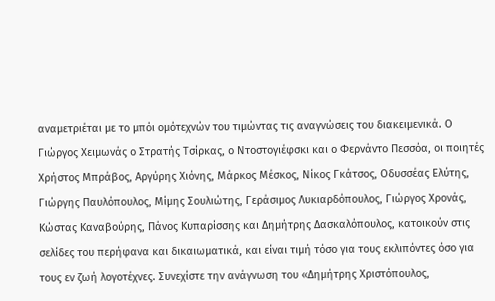αναμετριέται με το μπόι ομότεχνών του τιμώντας τις αναγνώσεις του διακειμενικά. Ο Γιώργος Χειμωνάς ο Στρατής Τσίρκας, ο Ντοστογιέφσκι και ο Φερνάντο Πεσσόα, οι ποιητές Χρήστος Μπράβος, Αργύρης Χιόνης, Μάρκος Μέσκος, Νίκος Γκάτσος, Οδυσσέας Ελύτης, Γιώργης Παυλόπουλος, Μίμης Σουλιώτης, Γεράσιμος Λυκιαρδόπουλος, Γιώργος Χρονάς, Κώστας Καναβούρης, Πάνος Κυπαρίσσης και Δημήτρης Δασκαλόπουλος, κατοικούν στις σελίδες του περήφανα και δικαιωματικά, και είναι τιμή τόσο για τους εκλιπόντες όσο για τους εν ζωή λογοτέχνες. Συνεχίστε την ανάγνωση του «Δημήτρης Χριστόπουλος,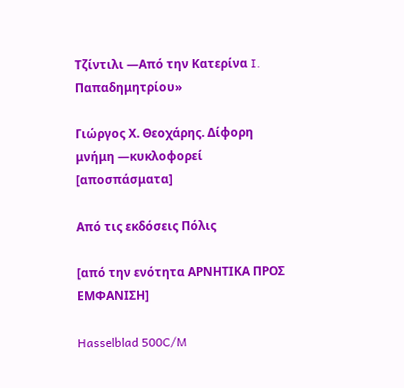Τζίντιλι ―Από την Κατερίνα I. Παπαδημητρίου»

Γιώργος Χ. Θεοχάρης. Δίφορη μνήμη ―κυκλοφορεί [αποσπάσματα]

Από τις εκδόσεις Πόλις

[από την ενότητα ΑΡΝΗΤΙΚΑ ΠΡΟΣ ΕΜΦΑΝΙΣΗ]

Hasselblad 500C/M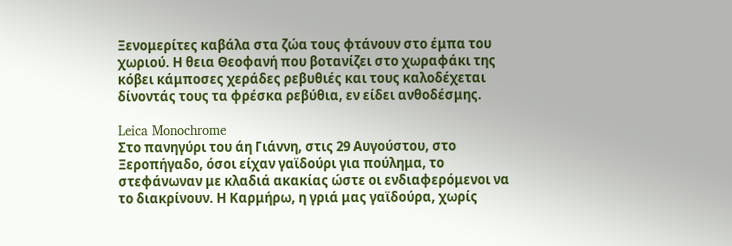Ξενομερίτες καβάλα στα ζώα τους φτάνουν στο έμπα του χωριού. Η θεια Θεοφανή που βοτανίζει στο χωραφάκι της κόβει κάμποσες χεράδες ρεβυθιές και τους καλοδέχεται δίνοντάς τους τα φρέσκα ρεβύθια, εν είδει ανθοδέσμης.

Leica Monochrome
Στο πανηγύρι του άη Γιάννη, στις 29 Αυγούστου, στο Ξεροπήγαδο, όσοι είχαν γαϊδούρι για πούλημα, το στεφάνωναν με κλαδιά ακακίας ώστε οι ενδιαφερόμενοι να το διακρίνουν. Η Καρμήρω, η γριά μας γαϊδούρα, χωρίς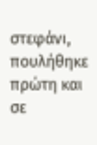στεφάνι, πουλήθηκε πρώτη και σε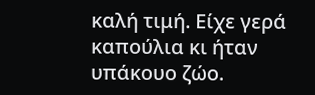καλή τιμή. Είχε γερά καπούλια κι ήταν υπάκουο ζώο.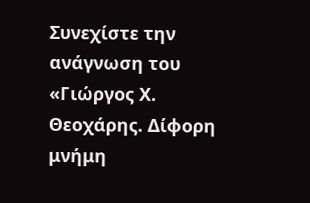Συνεχίστε την ανάγνωση του «Γιώργος Χ. Θεοχάρης. Δίφορη μνήμη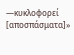―κυκλοφορεί [αποσπάσματα]»